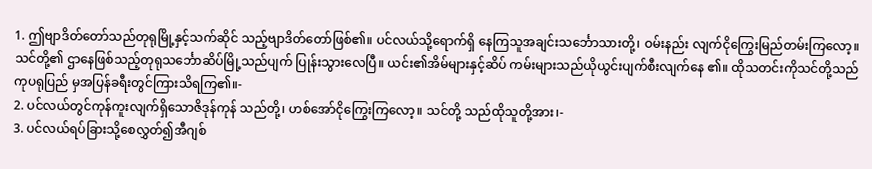1. ဤဗျာဒိတ်တော်သည်တုရုမြို့နှင့်သက်ဆိုင် သည့်ဗျာဒိတ်တော်ဖြစ်၏။ ပင်လယ်သို့ရောက်ရှိ နေကြသူအချင်းသင်္ဘောသားတို့၊ ဝမ်းနည်း လျက်ငိုကြွေးမြည်တမ်းကြလော့။ သင်တို့၏ ဌာနေဖြစ်သည့်တုရုသင်္ဘောဆိပ်မြို့သည်ပျက် ပြုန်းသွားလေပြီ။ ယင်း၏အိမ်များနှင့်ဆိပ် ကမ်းများသည်ယိုယွင်းပျက်စီးလျက်နေ ၏။ ထိုသတင်းကိုသင်တို့သည်ကုပရုပြည် မှအပြန်ခရီးတွင်ကြားသိရကြ၏။-
2. ပင်လယ်တွင်ကုန်ကူးလျက်ရှိသောဇိဒုန်ကုန် သည်တို့၊ ဟစ်အော်ငိုကြွေးကြလော့။ သင်တို့ သည်ထိုသူတို့အား၊-
3. ပင်လယ်ရပ်ခြားသို့စေလွှတ်၍အီဂျစ်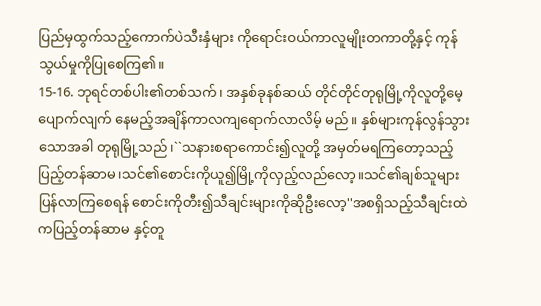ပြည်မှထွက်သည့်ကောက်ပဲသီးနှံများ ကိုရောင်းဝယ်ကာလူမျိုးတကာတို့နှင့် ကုန်သွယ်မှုကိုပြုစေကြ၏။
15-16. ဘုရင်တစ်ပါး၏တစ်သက်၊ အနှစ်ခုနစ်ဆယ် တိုင်တိုင်တုရုမြို့ကိုလူတို့မေ့ပျောက်လျက် နေမည့်အချိန်ကာလကျရောက်လာလိမ့် မည်။ နှစ်များကုန်လွန်သွားသောအခါ တုရုမြို့သည်၊``သနားစရာကောင်း၍လူတို့ အမှတ်မရကြတော့သည့်ပြည့်တန်ဆာမ၊သင်၏စောင်းကိုယူ၍မြို့ကိုလှည့်လည်လော့။သင်၏ချစ်သူများပြန်လာကြစေရန် စောင်းကိုတီး၍သီချင်းများကိုဆိုဦးလော့''အစရှိသည့်သီချင်းထဲကပြည့်တန်ဆာမ နှင့်တူ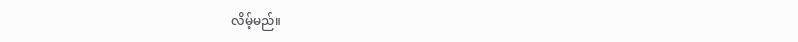လိမ့်မည်။